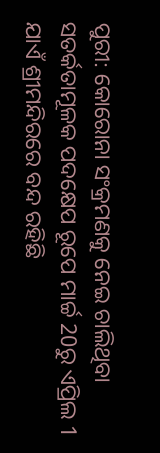ପୁରୀ: କୋରୋନା ସଂକ୍ରମଣକୁ ନେଇ ଚାଲିଥିବା ସତର୍କତାମୂଳକ ପଦକ୍ଷେପ ରୂପେ ମାର୍ଚ୍ଚ 20ରୁ ଏପ୍ରିଲ 1 ଯାଏଁ ଶ୍ରୀମନ୍ଦିରରେ ବନ୍ଦ ରହିଛି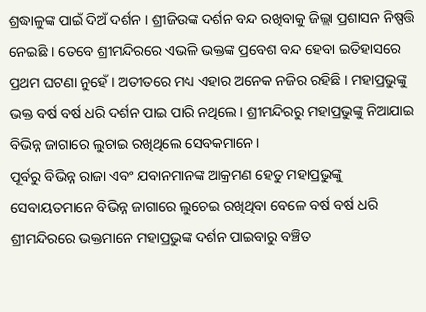ଶ୍ରଦ୍ଧାଳୁଙ୍କ ପାଇଁ ଦିଅଁ ଦର୍ଶନ । ଶ୍ରୀଜିଉଙ୍କ ଦର୍ଶନ ବନ୍ଦ ରଖିବାକୁ ଜିଲ୍ଲା ପ୍ରଶାସନ ନିଷ୍ପତ୍ତି ନେଇଛି । ତେବେ ଶ୍ରୀମନ୍ଦିରରେ ଏଭଳି ଭକ୍ତଙ୍କ ପ୍ରବେଶ ବନ୍ଦ ହେବା ଇତିହାସରେ ପ୍ରଥମ ଘଟଣା ନୁହେଁ । ଅତୀତରେ ମଧ୍ୟ ଏହାର ଅନେକ ନଜିର ରହିଛି । ମହାପ୍ରଭୁଙ୍କୁ ଭକ୍ତ ବର୍ଷ ବର୍ଷ ଧରି ଦର୍ଶନ ପାଇ ପାରି ନଥିଲେ। ଶ୍ରୀମନ୍ଦିରରୁ ମହାପ୍ରଭୁଙ୍କୁ ନିଆଯାଇ ବିଭିନ୍ନ ଜାଗାରେ ଲୁଚାଇ ରଖିଥିଲେ ସେବକମାନେ।
ପୂର୍ବରୁ ବିଭିନ୍ନ ରାଜା ଏବଂ ଯବାନମାନଙ୍କ ଆକ୍ରମଣ ହେତୁ ମହାପ୍ରଭୁଙ୍କୁ ସେବାୟତମାନେ ବିଭିନ୍ନ ଜାଗାରେ ଲୁଚେଇ ରଖିଥିବା ବେଳେ ବର୍ଷ ବର୍ଷ ଧରି ଶ୍ରୀମନ୍ଦିରରେ ଭକ୍ତମାନେ ମହାପ୍ରଭୁଙ୍କ ଦର୍ଶନ ପାଇବାରୁ ବଞ୍ଚିତ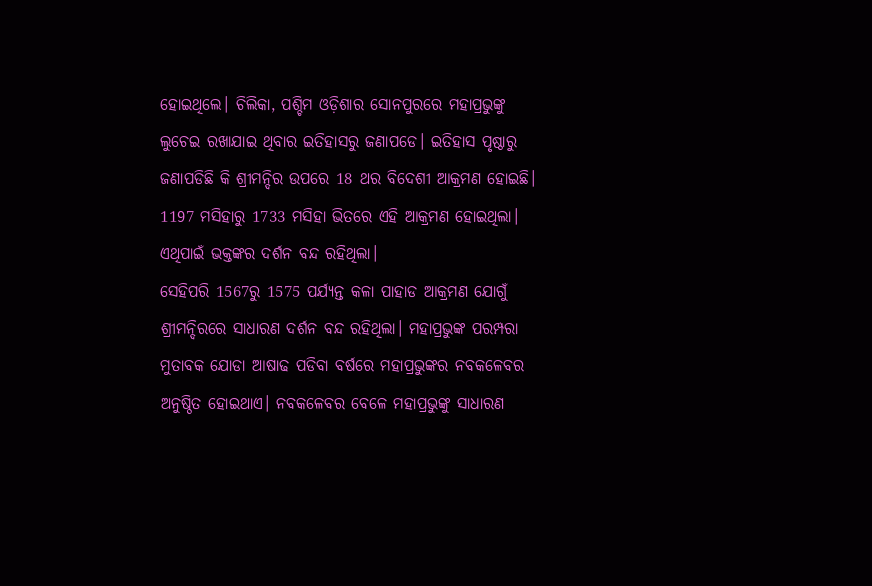ହୋଇଥିଲେ। ଚିଲିକା, ପଶ୍ଚିମ ଓଡ଼ିଶାର ସୋନପୁରରେ ମହାପ୍ରଭୁଙ୍କୁ ଲୁଚେଇ ରଖାଯାଇ ଥିବାର ଇତିହାସରୁ ଜଣାପଡେ। ଇତିହାସ ପୃଷ୍ଠାରୁ ଜଣାପଡିଛି କି ଶ୍ରୀମନ୍ଦିର ଉପରେ 18 ଥର ବିଦେଶୀ ଆକ୍ରମଣ ହୋଇଛି। 1197 ମସିହାରୁ 1733 ମସିହା ଭିତରେ ଏହି ଆକ୍ରମଣ ହୋଇଥିଲା। ଏଥିପାଇଁ ଭକ୍ତଙ୍କର ଦର୍ଶନ ବନ୍ଦ ରହିଥିଲା।
ସେହିପରି 1567ରୁ 1575 ପର୍ଯ୍ୟନ୍ତ କଳା ପାହାଡ ଆକ୍ରମଣ ଯୋଗୁଁ ଶ୍ରୀମନ୍ଦିରରେ ସାଧାରଣ ଦର୍ଶନ ବନ୍ଦ ରହିଥିଲା। ମହାପ୍ରଭୁଙ୍କ ପରମ୍ପରା ମୁତାବକ ଯୋଡା ଆଷାଢ ପଡିବା ବର୍ଷରେ ମହାପ୍ରଭୁଙ୍କର ନବକଳେବର ଅନୁଷ୍ଠିତ ହୋଇଥାଏ। ନବକଳେବର ବେଳେ ମହାପ୍ରଭୁଙ୍କୁ ସାଧାରଣ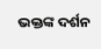ଭକ୍ତଙ୍କ ଦର୍ଶନ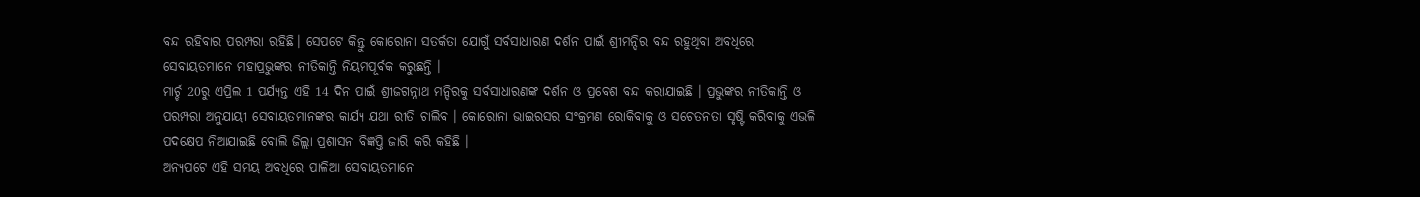ବନ୍ଦ ରହିବାର ପରମ୍ପରା ରହିଛି। ସେପଟେ କିନ୍ତୁ କୋରୋନା ସତର୍କତା ଯୋଗୁଁ ସର୍ବସାଧାରଣ ଦର୍ଶନ ପାଇଁ ଶ୍ରୀମନ୍ଦିର ବନ୍ଦ ରହୁଥିବା ଅବଧିରେ ସେବାୟତମାନେ ମହାପ୍ରଭୁଙ୍କର ନୀତିକାନ୍ତି ନିୟମପୂର୍ବକ କରୁଛନ୍ତି ।
ମାର୍ଚ୍ଚ 20ରୁ ଏପ୍ରିଲ 1 ପର୍ଯ୍ୟନ୍ତ ଏହି 14 ଦିନ ପାଇଁ ଶ୍ରୀଜଗନ୍ନାଥ ମନ୍ଦିରକୁ ସର୍ବସାଧାରଣଙ୍କ ଦର୍ଶନ ଓ ପ୍ରବେଶ ବନ୍ଦ କରାଯାଇଛି । ପ୍ରଭୁଙ୍କର ନୀତିକାନ୍ତି ଓ ପରମ୍ପରା ଅନୁଯାୟୀ ସେବାୟତମାନଙ୍କର କାର୍ଯ୍ୟ ଯଥା ରୀତି ଚାଲିବ । କୋରୋନା ଭାଇରସର ସଂକ୍ରମଣ ରୋକିବାକୁ ଓ ସଚେତନତା ସୃଷ୍ଟି କରିବାକୁ ଏଭଳି ପଦକ୍ଷେପ ନିଆଯାଇଛି ବୋଲି ଜିଲ୍ଲା ପ୍ରଶାସନ ବିଜ୍ଞପ୍ତି ଜାରି କରି କହିଛି ।
ଅନ୍ୟପଟେ ଏହି ସମୟ ଅବଧିରେ ପାଳିଆ ସେବାୟତମାନେ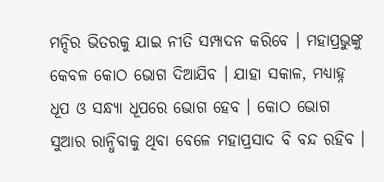ମନ୍ଦିର ଭିତରକୁ ଯାଇ ନୀତି ସମ୍ପାଦନ କରିବେ । ମହାପ୍ରଭୁଙ୍କୁ କେବଳ କୋଠ ଭୋଗ ଦିଆଯିବ । ଯାହା ସକାଳ, ମଧ୍ୟାହ୍ନ ଧୂପ ଓ ସନ୍ଧ୍ୟା ଧୂପରେ ଭୋଗ ହେବ । କୋଠ ଭୋଗ ସୁଆର ରାନ୍ଧିବାକୁ ଥିବା ବେଳେ ମହାପ୍ରସାଦ ବି ବନ୍ଦ ରହିବ ।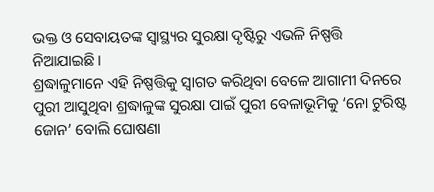ଭକ୍ତ ଓ ସେବାୟତଙ୍କ ସ୍ବାସ୍ଥ୍ୟର ସୁରକ୍ଷା ଦୃଷ୍ଟିରୁ ଏଭଳି ନିଷ୍ପତ୍ତି ନିଆଯାଇଛି ।
ଶ୍ରଦ୍ଧାଳୁମାନେ ଏହି ନିଷ୍ପତ୍ତିକୁ ସ୍ବାଗତ କରିଥିବା ବେଳେ ଆଗାମୀ ଦିନରେ ପୁରୀ ଆସୁଥିବା ଶ୍ରଦ୍ଧାଳୁଙ୍କ ସୁରକ୍ଷା ପାଇଁ ପୁରୀ ବେଳାଭୂମିକୁ ‘ନୋ ଟୁରିଷ୍ଟ ଜୋନ’ ବୋଲି ଘୋଷଣା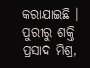କରାଯାଇଛି ।
ପୁରୀରୁ ଶକ୍ତି ପ୍ରସାଦ ମିଶ୍ର,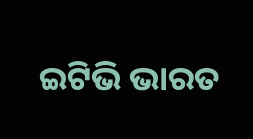ଇଟିଭି ଭାରତ